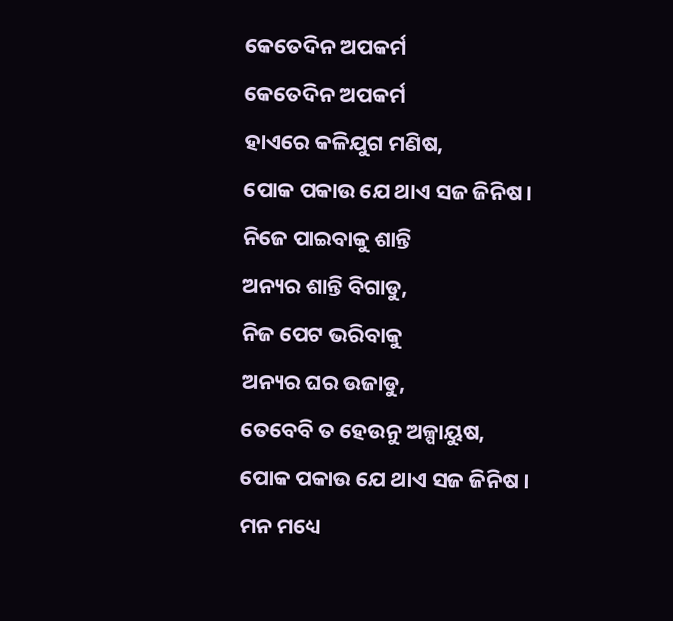କେତେଦିନ ଅପକର୍ମ
କେତେଦିନ ଅପକର୍ମ
ହାଏରେ କଳିଯୁଗ ମଣିଷ,
ପୋକ ପକାଉ ଯେ ଥାଏ ସଜ ଜିନିଷ।
ନିଜେ ପାଇବାକୁ ଶାନ୍ତି
ଅନ୍ୟର ଶାନ୍ତି ବିଗାଡୁ,
ନିଜ ପେଟ ଭରିବାକୁ
ଅନ୍ୟର ଘର ଉଜାଡୁ,
ତେବେବି ତ ହେଉନୁ ଅଳ୍ପାୟୁଷ,
ପୋକ ପକାଉ ଯେ ଥାଏ ସଜ ଜିନିଷ ।
ମନ ମଧ୍ୟେ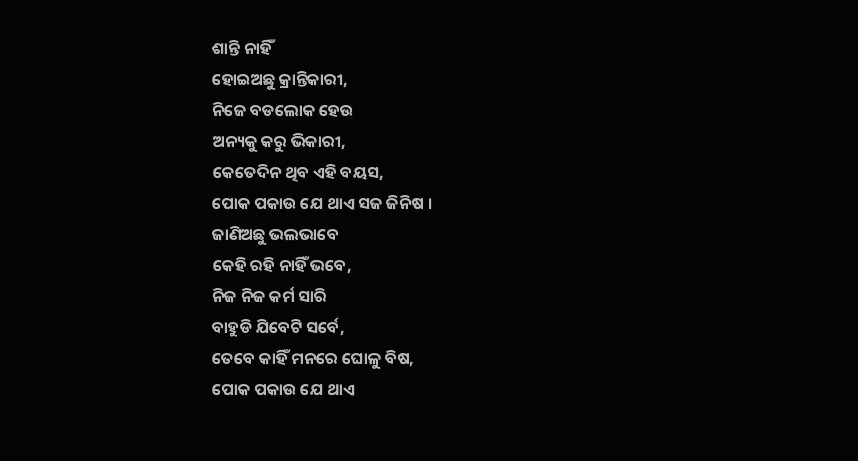ଶାନ୍ତି ନାହିଁ
ହୋଇଅଛୁ କ୍ରାନ୍ତିକାରୀ,
ନିଜେ ବଡଲୋକ ହେଉ
ଅନ୍ୟକୁ କରୁ ଭିକାରୀ,
କେତେଦିନ ଥିବ ଏହି ବୟସ,
ପୋକ ପକାଉ ଯେ ଥାଏ ସଜ ଜିନିଷ ।
ଜାଣିଅଛୁ ଭଲଭାବେ
କେହି ରହି ନାହିଁ ଭବେ,
ନିଜ ନିଜ କର୍ମ ସାରି
ବାହୁଡି ଯିବେଟି ସର୍ବେ,
ତେବେ କାହିଁ ମନରେ ଘୋଳୁ ବିଷ,
ପୋକ ପକାଉ ଯେ ଥାଏ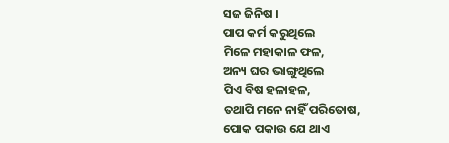ସଜ ଜିନିଷ ।
ପାପ କର୍ମ କରୁଥିଲେ
ମିଳେ ମହାକାଳ ଫଳ,
ଅନ୍ୟ ଘର ଭାଙ୍ଗୁଥିଲେ
ପିଏ ବିଷ ହଳାହଳ,
ତଥାପି ମନେ ନାହିଁ ପରିତୋଷ,
ପୋକ ପକାଉ ଯେ ଥାଏ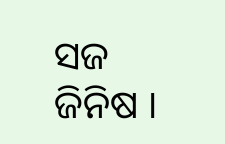ସଜ ଜିନିଷ ।